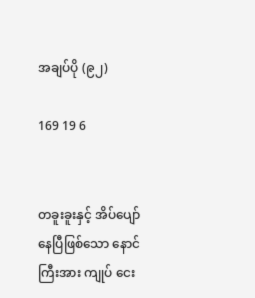အချပ်ပို (၉၂)

169 19 6


တခူးခူးနှင့် အိပ်ပျော်နေပြီဖြစ်သော နောင်ကြီးအား ကျုပ် ငေး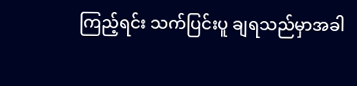ကြည့်ရင်း သက်ပြင်းပူ ချရသည်မှာအခါ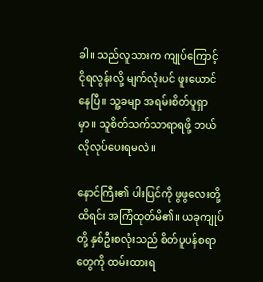ခါ။ သည်လူသားက ကျုပ်ကြောင့် ငိုရလွန်းလို့ မျက်လုံးပင် ဖူးယောင်နေပြီ။ သူ့ခမျာ အရမ်းစိတ်ပူရှာမှာ။ သူစိတ်သက်သာရာရဖို့ ဘယ်လိုလုပ်ပေးရမလဲ။

နောင်ကြီး၏ ပါးပြင်ကို ဖွဖွလေးတို့ထိရင်း အကြံထုတ်မိ၏။ ယခုကျုပ်တို့ နှစ်ဦးစလုံးသည် စိတ်ပူပန်စရာတွေကို ထမ်းထားရ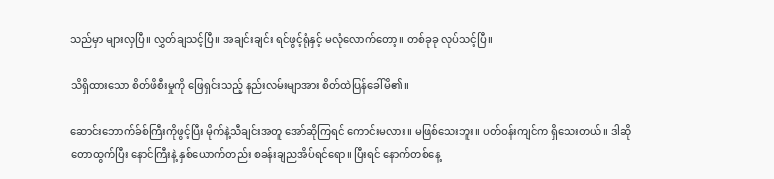သည်မှာ များလှပြီ။ လွှတ်ချသင့်ပြီ။ အချင်းချင်း ရင်ဖွင့်ရုံနှင့် မလုံလောက်တော့။ တစ်ခုခု လုပ်သင့်ပြီ။

သိရှိထားသော စိတ်ဖိစီးမှုကို ဖြေရှင်းသည့် နည်းလမ်းမျာအား စိတ်ထဲပြန်ခေါ်မိ၏။

ဆောင်းဘောက်ခ်စ်ကြီးကိုဖွင့်ပြီး မိုက်နဲ့သီချင်းအတူ အော်ဆိုကြရင် ကောင်းမလား။ မဖြစ်သေးဘူး။ ပတ်ဝန်းကျင်က ရှိသေးတယ်။ ဒါဆို တောထွက်ပြီး နောင်ကြီးနဲ့ နှစ်ယောက်တည်း စခန်းချညအိပ်ရင်ရော။ ပြီးရင် နောက်တစ်နေ့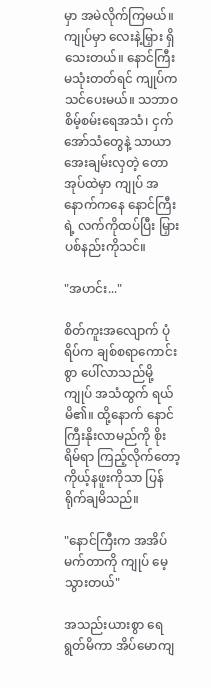မှာ အမဲလိုက်ကြမယ်။ ကျုပ်မှာ လေးနဲ့မြှား ရှိသေးတယ်။ နောင်ကြီး မသုံးတတ်ရင် ကျုပ်က သင်ပေးမယ်။ သဘာဝစိမ့်စမ်းရေအသံ၊ ငှက်အော်သံတွေနဲ့ သာယာအေးချမ်းလှတဲ့ တောအုပ်ထဲမှာ ကျုပ် အနောက်ကနေ နောင်ကြီးရဲ့ လက်ကိုထပ်ပြီး မြှားပစ်နည်းကိုသင်။

"အဟင်း..."

စိတ်ကူးအလျောက် ပုံရိပ်က ချစ်စရာကောင်းစွာ ပေါ်လာသည်မို့ ကျုပ် အသံထွက် ရယ်မိ၏။ ထို့နောက် နောင်ကြီးနိုးလာမည်ကို စိုးရိမ်ရာ ကြည့်လိုက်တော့ ကိုယ့်နဖူးကိုသာ ပြန်ရိုက်ချမိသည်။

"နောင်ကြီးက အအိပ်မက်တာကို ကျုပ် မေ့သွားတယ်"

အသည်းယားစွာ ရေရွတ်မိကာ အိပ်မောကျ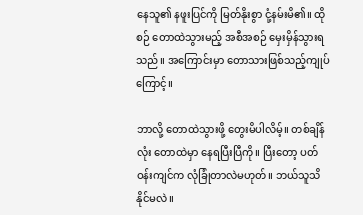နေသူ၏ နဖူးပြင်ကို မြတ်နိုးစွာ ငုံ့နမ်းမိ၏။ ထိုစဉ် တောထဲသွားမည့် အစီအစဉ် မှေးမှိန်သွားရသည်။ အကြောင်းမှာ တောသားဖြစ်သည့်ကျုပ်ကြောင့်။

ဘာလို့ တောထဲသွားဖို့ တွေးမိပါလိမ့်။ တစ်ချိန်လုံး တောထဲမှာ နေရပြီးပြီကို။ ပြီးတော့ ပတ်ဝန်းကျင်က လုံခြုံတာလဲမဟုတ်။ ဘယ်သူသိနိုင်မလဲ။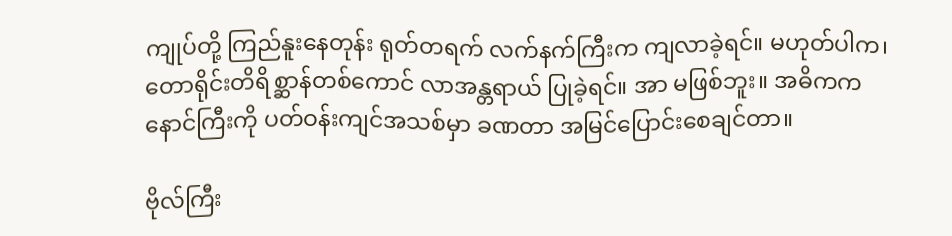ကျုပ်တို့ ကြည်နူးနေတုန်း ရုတ်တရက် လက်နက်ကြီးက ကျလာခဲ့ရင်။ မဟုတ်ပါက၊ တောရိုင်းတိရိစ္ဆာန်တစ်ကောင် လာအန္တရာယ် ပြုခဲ့ရင်။ အာ မဖြစ်ဘူး။ အဓိကက နောင်ကြီးကို ပတ်ဝန်းကျင်အသစ်မှာ ခဏတာ အမြင်ပြောင်းစေချင်တာ။

ဗိုလ်ကြီး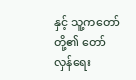နှင့် သူ့ကတော်တို့၏ တော်လှန်ရေး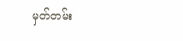မှတ်တမ်း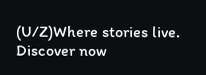(U/Z)Where stories live. Discover now